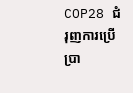COP28 ជំរុញការប្រើប្រា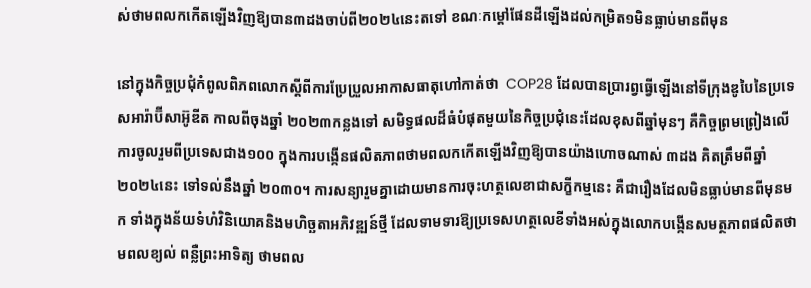ស់ថាមពលកកើតឡើងវិញឱ្យបាន៣ដងចាប់ពី២០២៤នេះតទៅ ខណៈកម្តៅផែនដីឡើងដល់កម្រិត១មិនធ្លាប់មានពីមុន

នៅក្នុងកិច្ចប្រជុំកំពូលពិភពលោកស្តីពីការប្រែប្រួលអាកាសធាតុហៅកាត់ថា  COP28 ដែលបានប្រារព្វធ្វើឡើងនៅទីក្រុងឌូបៃនៃប្រទេសអារ៉ាប៊ីសាអ៊ូឌីត កាលពីចុងឆ្នាំ ២០២៣កន្លងទៅ សមិទ្ធផលដ៏ធំបំផុតមួយនៃកិច្ចប្រជុំនេះដែលខុសពីឆ្នាំមុនៗ គឺកិច្ចព្រមព្រៀងលើការចូលរួមពីប្រទេសជាង១០០ ក្នុងការបង្កើនផលិតភាពថាមពលកកើតឡើងវិញឱ្យបានយ៉ាងហោចណាស់ ៣ដង គិតត្រឹមពីឆ្នាំ ២០២៤នេះ ទៅទល់នឹងឆ្នាំ ២០៣០។ ការសន្យារួមគ្នាដោយមានការចុះហត្ថលេខាជាសក្ខីកម្មនេះ គឺជារឿងដែលមិនធ្លាប់មានពីមុនមក ទាំងក្នុងន័យទំហំវិនិយោគនិងមហិច្ឆតាអភិវឌ្ឍន៍ថ្មី ដែលទាមទារឱ្យប្រទេសហត្ថលេខីទាំងអស់ក្នុងលោកបង្កើនសមត្ថភាពផលិតថាមពលខ្យល់ ពន្លឺព្រះអាទិត្យ ថាមពល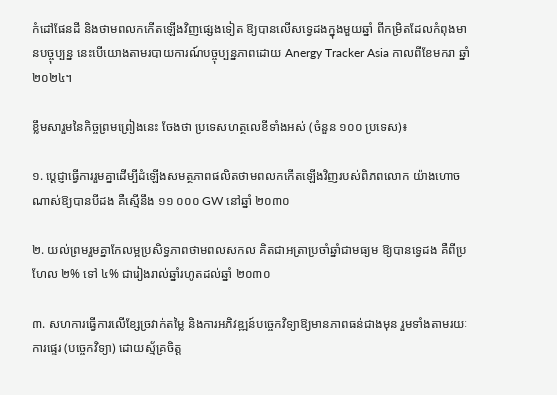កំដៅផែនដី និងថាមពលកកើតឡើងវិញផ្សេងទៀត ឱ្យបានលើសទ្វេដងក្នុងមួយឆ្នាំ ពីកម្រិតដែលកំពុងមានបច្ចុប្បន្ន នេះបើយោងតាមរបាយការណ៍បច្ចុប្បន្នភាពដោយ Anergy Tracker Asia កាលពីខែមករា ឆ្នាំ ២០២៤។

ខ្លឹមសារួមនៃកិច្ចព្រមព្រៀងនេះ ចែងថា ប្រទេសហត្ថលេខីទាំងអស់ (ចំនួន ១០០ ប្រទេស)៖

១. ប្ដេជ្ញាធ្វើការរួមគ្នាដើម្បីដំឡើងសមត្ថភាពផលិតថាមពលកកើតឡើងវិញរបស់ពិភពលោក យ៉ាងហោចណាស់ឱ្យបានបីដង គឺស្មើនឹង ១១ ០០០ GW នៅឆ្នាំ ២០៣០

២. យល់ព្រមរួមគ្នាកែលម្អប្រសិទ្ធភាពថាមពលសកល គិតជាអត្រាប្រចាំឆ្នាំជាមធ្យម ឱ្យបានទ្វេដង គឺពីប្រហែល ២% ទៅ ៤% ជារៀងរាល់ឆ្នាំរហូតដល់ឆ្នាំ ២០៣០

៣. សហការធ្វើការលើខ្សែច្រវាក់តម្លៃ និងការអភិវឌ្ឍន៍បច្ចេកវិទ្យាឱ្យមានភាពធន់ជាងមុន រួមទាំងតាមរយៈការផ្ទេរ (បច្ចេកវិទ្យា) ដោយស្ម័គ្រចិត្ត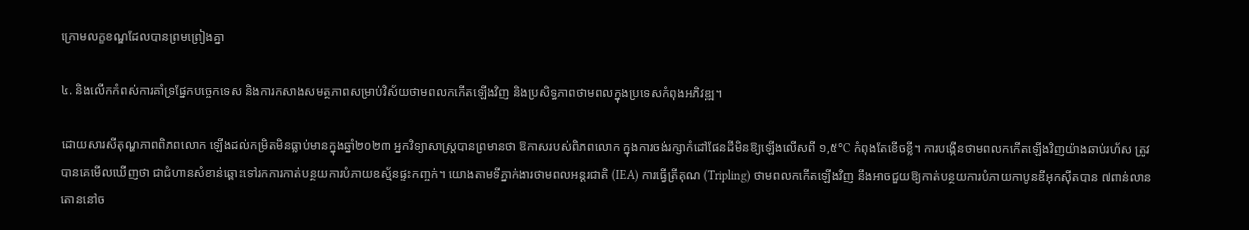ក្រោមលក្ខខណ្ឌដែលបានព្រមព្រៀងគ្នា

៤. និងលើកកំពស់ការគាំទ្រផ្នែកបច្ចេកទេស និងការកសាងសមត្ថភាពសម្រាប់វិស័យថាមពលកកើតឡើងវិញ និងប្រសិទ្ធភាពថាមពលក្នុងប្រទេសកំពុងអភិវឌ្ឍ។

ដោយសារសីតុណ្ហភាពពិភពលោក ឡើងដល់កម្រិតមិនធ្លាប់មានក្នុងឆ្នាំ២០២៣ អ្នកវិទ្យាសាស្ត្របានព្រមានថា ឱកាសរបស់ពិភពលោក ក្នុងការចង់រក្សាកំដៅផែនដីមិនឱ្យឡើងលើសពី ១,៥°C កំពុងតែខើចខ្លី។ ការបង្កើនថាមពលកកើតឡើងវិញយ៉ាងឆាប់រហ័ស ត្រូវបានគេមើលឃើញថា ជាជំហានសំខាន់ឆ្ពោះទៅរកការកាត់បន្ថយការបំភាយឧស្ម័នផ្ទះកញ្ចក់។ យោងតាមទីភ្នាក់ងារថាមពលអន្តរជាតិ (IEA) ការធ្វើត្រីគុណ (Tripling) ថាមពលកកើតឡើងវិញ នឹងអាចជួយឱ្យកាត់បន្ថយការបំភាយកាបូនឌីអុកស៊ីតបាន ៧ពាន់លានតោននៅច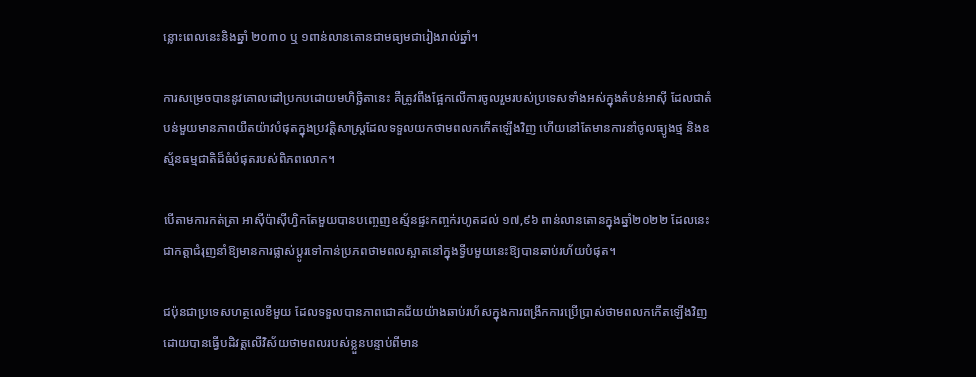ន្លោះពេលនេះនិងឆ្នាំ ២០៣០ ឬ ១ពាន់លានតោនជាមធ្យមជារៀងរាល់ឆ្នាំ។

ការសម្រេចបាននូវគោលដៅប្រកបដោយមហិច្ឆិតានេះ គឺត្រូវពឹងផ្អែកលើការចូលរួមរបស់ប្រទេសទាំងអស់ក្នុងតំបន់អាស៊ី ដែលជាតំបន់មួយមានភាពយឺតយ៉ាវបំផុតក្នុងប្រវត្តិសាស្ត្រដែលទទួលយកថាមពលកកើតឡើងវិញ ហើយនៅតែមានការនាំចូលធ្យូងថ្ម និងឧស្ម័នធម្មជាតិដ៏ធំបំផុតរបស់ពិភពលោក។

បើតាមការកត់ត្រា អាស៊ីប៉ាស៊ីហ្វិកតែមួយបានបញ្ចេញឧស្ម័នផ្ទះកញ្ចក់រហូតដល់ ១៧,៩៦ ពាន់លានតោនក្នុងឆ្នាំ២០២២ ដែលនេះជាកត្តាជំរុញនាំឱ្យមានការផ្លាស់ប្តូរទៅកាន់ប្រភពថាមពលស្អាតនៅក្នុងទ្វីបមួយនេះឱ្យបានឆាប់រហ័យបំផុត។

ជប៉ុនជាប្រទេសហត្ថលេខីមួយ ដែលទទួលបានភាពជោគជ័យយ៉ាងឆាប់រហ័សក្នុងការពង្រីកការប្រើប្រាស់ថាមពលកកើតឡើងវិញ ដោយបានធ្វើបដិវត្តលើវិស័យថាមពលរបស់ខ្លួនបន្ទាប់ពីមាន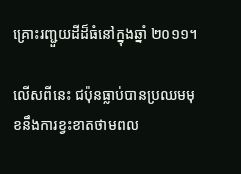គ្រោះរញ្ជួយដីដ៏ធំនៅក្នុងឆ្នាំ ២០១១។

លើសពីនេះ ជប៉ុនធ្លាប់បានប្រឈមមុខនឹងការខ្វះខាតថាមពល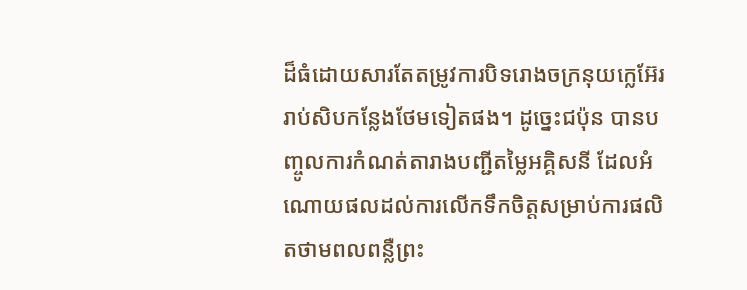ដ៏ធំដោយសារតែតម្រូវការបិទរោងចក្រនុយក្លេអ៊ែររាប់សិបកន្លែងថែមទៀតផង។ ដូច្នេះជប៉ុន បានបញ្ចូលការកំណត់តារាងបញ្ជីតម្លៃអគ្គិសនី ដែលអំណោយផលដល់ការលើកទឹកចិត្តសម្រាប់ការផលិតថាមពលពន្លឺព្រះ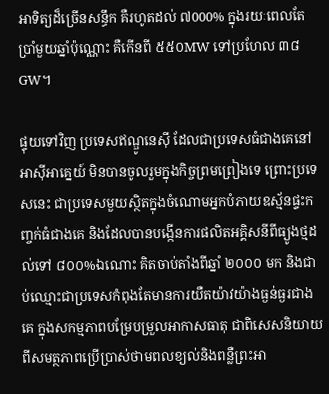អាទិត្យដ៏ច្រើនសន្ធឹក គឺរហូតដល់ ៧000% ក្នុងរយៈពេលតែប្រាំមួយឆ្នាំប៉ុណ្ណោះ គឺកើនពី ៥៥០MW ទៅប្រហែល ៣៨GW។

ផ្ទុយទៅវិញ ប្រទេសឥណ្ឌូនេស៊ី ដែលជាប្រទេសធំជាងគេនៅអាស៊ីអាគ្នេយ៍ មិនបានចូលរួមក្នុងកិច្ចព្រមព្រៀងទេ ព្រោះប្រទេសនេះ ជាប្រទេសមួយស្ថិតក្នុងចំណោមអ្នកបំភាយឧស្ម័នផ្ទះកញ្ចក់ធំជាងគេ និងដែលបានបង្កើនការផលិតអគ្គិសនីពីធ្យូងថ្មដល់ទៅ ៨០០%ឯណោះ គិតចាប់តាំងពីឆ្នាំ ២០០០ មក និងជាប់ឈ្មោះជាប្រទេសកំពុងតែមានការយឺតយ៉ាវយ៉ាងធ្ងន់ធ្ងរជាងគេ ក្នុងសកម្មភាពបម្រែបម្រួលអាកាសធាតុ ជាពិសេសនិយាយពីសមត្ថភាពប្រើប្រាស់ថាមពលខ្យល់និងពន្លឺព្រះអា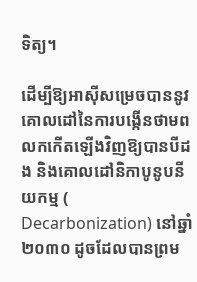ទិត្យ។

ដើម្បីឱ្យអាស៊ីសម្រេចបាននូវគោលដៅនៃការបង្កើនថាមពលកកើតឡើងវិញឱ្យបានបីដង និងគោលដៅនិកាបូនូបនីយកម្ម ( Decarbonization) នៅឆ្នាំ ២០៣០ ដូចដែលបានព្រម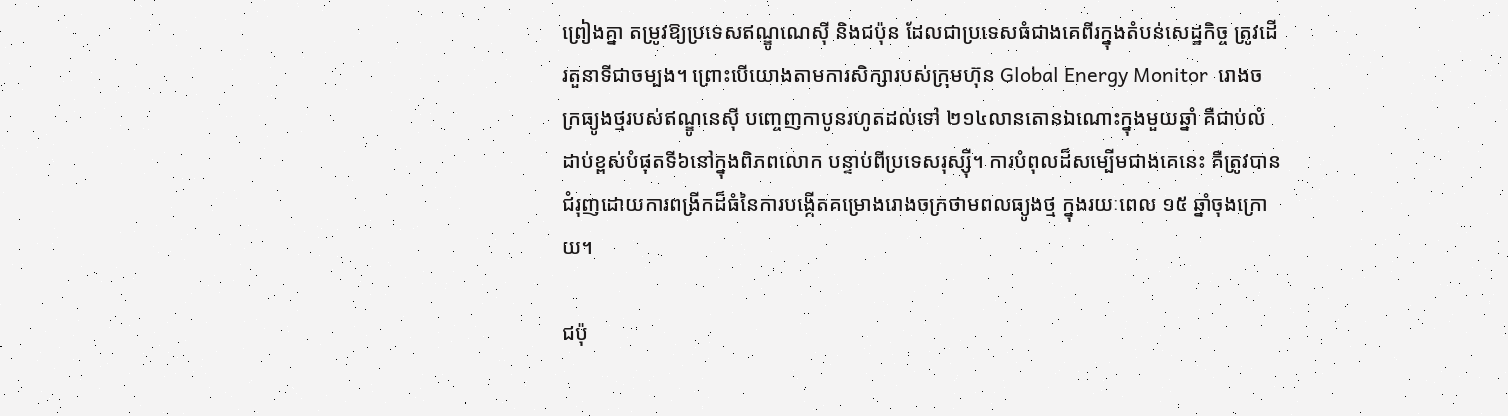ព្រៀងគ្នា តម្រូវឱ្យប្រទេសឥណ្ឌូណេស៊ី និងជប៉ុន ដែលជាប្រទេសធំជាងគេពីរក្នុងតំបន់សេដ្ឋកិច្ច ត្រូវដើរតួនាទីជាចម្បង។ ព្រោះបើយោងតាមការសិក្សារបស់ក្រុមហ៊ុន Global Energy Monitor  រោងចក្រធ្យូងថ្មរបស់ឥណ្ឌូនេស៊ី បញ្ចេញកាបូនរហូតដល់ទៅ ២១៤លានតោនឯណោះក្នុងមួយឆ្នាំ គឺជាប់លំដាប់ខ្ពស់បំផុតទី៦នៅក្នុងពិភពលោក បន្ទាប់ពីប្រទេសរុស្ស៊ី។ ការបំពុលដ៏សម្បើមជាងគេនេះ គឺត្រូវបានជំរុញដោយការពង្រីកដ៏ធំនៃការបង្កើតគម្រោងរោងចក្រថាមពលធ្យូងថ្ម ក្នុងរយៈពេល ១៥ ឆ្នាំចុងក្រោយ។

ជប៉ុ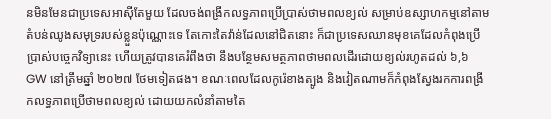នមិនមែនជាប្រទេសអាស៊ីតែមួយ ដែលចង់ពង្រីកលទ្ធភាពប្រើប្រាស់ថាមពលខ្យល់ សម្រាប់ឧស្សាហកម្មនៅតាមតំបន់ឈូងសមុទ្ររបស់ខ្លួនប៉ុណ្ណោះទេ តែកោះតៃវ៉ាន់ដែលនៅជិតនោះ ក៏ជាប្រទេសឈានមុខគេដែលកំពុងប្រើប្រាស់បច្ចេកវិទ្យានេះ ហើយត្រូវបានគេរំពឹងថា នឹងបន្ថែមសមត្ថភាពថាមពលដើរដោយខ្យល់រហូតដល់ ៦,៦ GW នៅត្រឹមឆ្នាំ ២០២៧ ថែមទៀតផង។ ខណៈពេលដែលកូរ៉េខាងត្បូង និងវៀតណាមក៏កំពុងស្វែងរកការពង្រីកលទ្ធភាពប្រើថាមពលខ្យល់ ដោយយកលំនាំតាមតៃ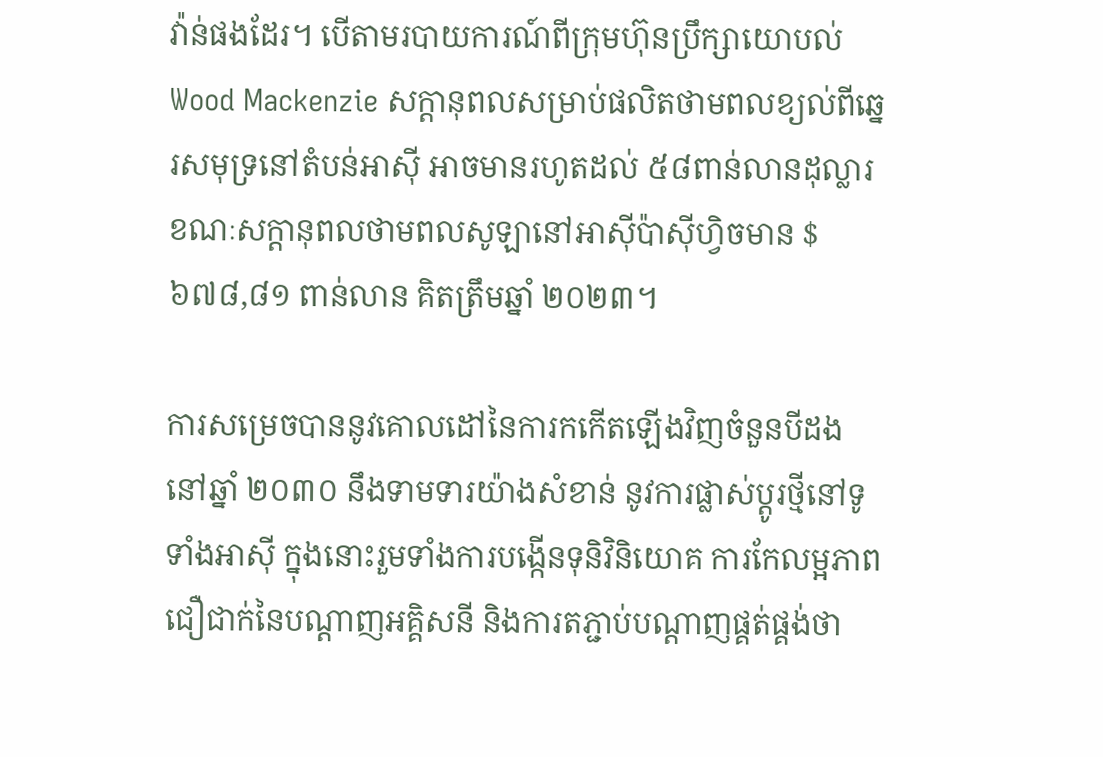វ៉ាន់ផងដែរ។ បើតាមរបាយការណ៍ពីក្រុមហ៊ុនប្រឹក្សាយោបល់ Wood Mackenzie សក្តានុពលសម្រាប់ផលិតថាមពលខ្យល់ពីឆ្នេរសមុទ្រនៅតំបន់អាស៊ី អាចមានរហូតដល់ ៥៨ពាន់លានដុល្លារ ខណៈសក្តានុពលថាមពលសូឡានៅអាស៊ីប៉ាស៊ីហ្វិចមាន $៦៧៨,៨១ ពាន់លាន គិតត្រឹមឆ្នាំ ២០២៣។

ការសម្រេចបាននូវគោលដៅនៃការកកើតឡើងវិញចំនួនបីដងនៅឆ្នាំ ២០៣០ នឹងទាមទារយ៉ាងសំខាន់ នូវការផ្លាស់ប្តូរថ្មីនៅទូទាំងអាស៊ី ក្នុងនោះរួមទាំងការបង្កើនទុនិវិនិយោគ ការកែលម្អភាពជឿជាក់នៃបណ្តាញអគ្គិសនី និងការតភ្ជាប់បណ្តាញផ្គត់ផ្គង់ថា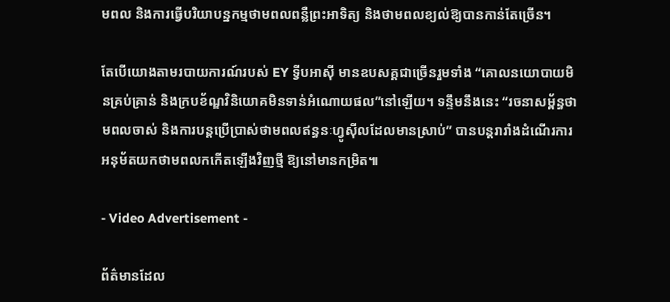មពល និងការធ្វើបរិយាបន្នកម្មថាមពលពន្លឺព្រះអាទិត្យ និងថាមពលខ្យល់ឱ្យបានកាន់តែច្រើន។

តែបើយោងតាមរបាយការណ៍របស់ EY ទ្វីបអាស៊ី មានឧបសគ្គជាច្រើនរួមទាំង “គោលនយោបាយមិនគ្រប់គ្រាន់ និងក្របខ័ណ្ឌវិនិយោគមិនទាន់អំណោយផល”នៅឡើយ។ ទន្ទឹមនឹងនេះ “រចនាសម្ព័ន្ធថាមពលចាស់ និងការបន្តប្រើប្រាស់ថាមពលឥន្ធនៈហ្វូស៊ីលដែលមានស្រាប់” បានបន្តរារាំងដំណើរការអនុម័តយកថាមពលកកើតឡើងវិញថ្មី ឱ្យនៅមានកម្រិត៕

- Video Advertisement -

ព័ត៌មានដែល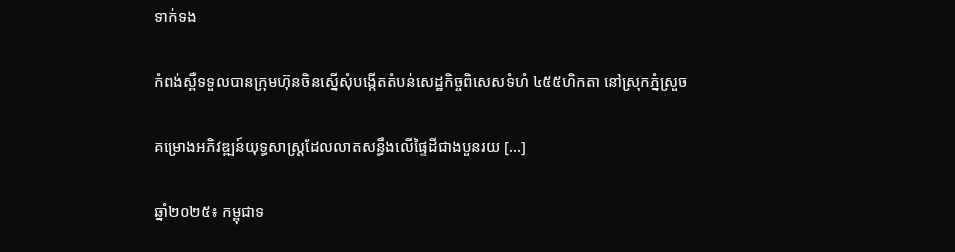ទាក់ទង

កំពង់ស្ពឺទទួលបានក្រុមហ៊ុនចិនស្នើសុំបង្កើតតំបន់សេដ្ឋកិច្ចពិសេសទំហំ ៤៥៥ហិកតា នៅស្រុកភ្នំស្រួច

គម្រោងអភិវឌ្ឍន៍យុទ្ធសាស្ត្រដែលលាតសន្ធឹងលើផ្ទៃដីជាងបួនរយ […]

ឆ្នាំ២០២៥៖ កម្ពុជាទ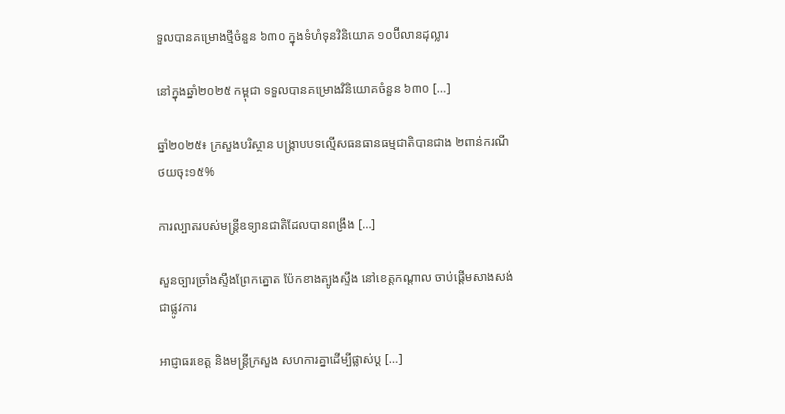ទួលបានគម្រោងថ្មីចំនួន ៦៣០ ក្នុងទំហំទុនវិនិយោគ ១០ប៊ីលានដុល្លារ

នៅក្នុងឆ្នាំ២០២៥ កម្ពុជា ទទួលបានគម្រោងវិនិយោគចំនួន ៦៣០ […]

ឆ្នាំ២០២៥៖ ក្រសួងបរិស្ថាន បង្ក្រាបបទល្មើសធនធានធម្មជាតិបានជាង ២ពាន់ករណី ថយចុះ១៥%

ការល្បាតរបស់មន្ត្រីឧទ្យានជាតិដែលបានពង្រឹង […]

សួនច្បារច្រាំងស្ទឹងព្រែកត្នោត ប៉ែកខាងត្បូងស្ទឹង នៅខេត្តកណ្តាល ចាប់ផ្តើមសាងសង់ជាផ្លូវការ

អាជ្ញាធរខេត្ត និងមន្ត្រីក្រសួង សហការគ្នាដើម្បីផ្លាស់ប្ត […]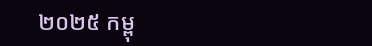២០២៥ កម្ពុ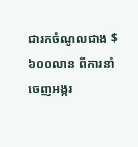ជារកចំណូលជាង $៦០០លាន ពីការនាំចេញអង្ករ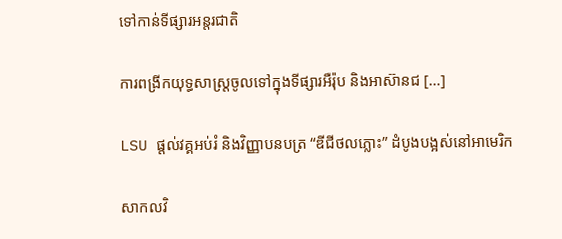ទៅកាន់ទីផ្សារអន្តរជាតិ

ការពង្រីកយុទ្ធសាស្ត្រចូលទៅក្នុងទីផ្សារអឺរ៉ុប និងអាស៊ានជ […]

LSU ផ្ដល់វគ្គអប់រំ និងវិញ្ញាបនបត្រ “ឌីជីថលភ្លោះ” ដំបូងបង្អស់នៅអាមេរិក

សាកលវិ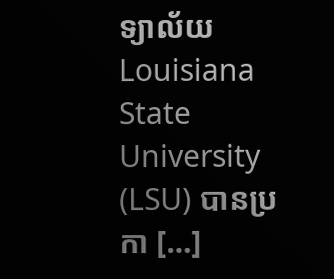ទ្យាល័យ Louisiana State University (LSU) បានប្រកា […]